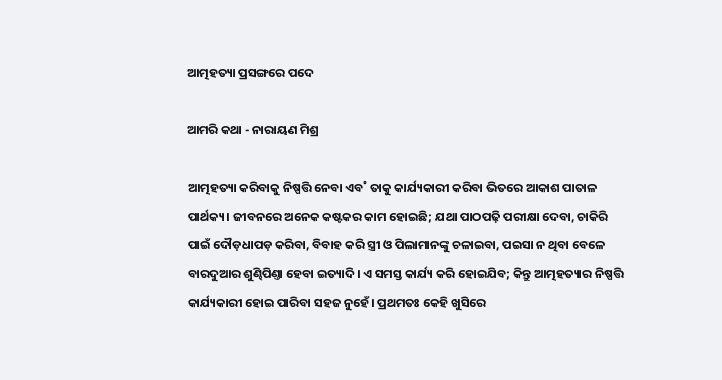ଆତ୍ମହତ୍ୟା ପ୍ରସଙ୍ଗରେ ପଦେ

ଆମରି କଥା - ନାରାୟଣ ମିଶ୍ର

ଆତ୍ମହତ୍ୟା କରିବାକୁ ନିଷ୍ପତ୍ତି ନେବା ଏବ˚ ତାକୁ କାର୍ଯ୍ୟକାରୀ କରିବା ଭିତରେ ଆକାଶ ପାତାଳ ପାର୍ଥକ୍ୟ। ଜୀବନରେ ଅନେକ କଷ୍ଟକର କାମ ହୋଇଛି; ଯଥା ପାଠପଢ଼ି ପରୀକ୍ଷା ଦେବା, ଚାକିରି ପାଇଁ ଦୌଡ଼ଧାପଡ଼ କରିବା, ବିବାହ କରି ସ୍ତ୍ରୀ ଓ ପିଲାମାନଙ୍କୁ ଚଳାଇବା, ପଇସା ନ ଥିବା ବେଳେ ବାରଦୁଆର ଶୁଣ୍ଢିପିଣ୍ତା ହେବା ଇତ୍ୟାଦି। ଏ ସମସ୍ତ କାର୍ଯ୍ୟ କରି ହୋଇଯିବ; କିନ୍ତୁ ଆତ୍ମହତ୍ୟାର ନିଷ୍ପତ୍ତି କାର୍ଯ୍ୟକାରୀ ହୋଇ ପାରିବା ସହଜ ନୁହେଁ। ପ୍ରଥମତଃ କେହି ଖୁସିରେ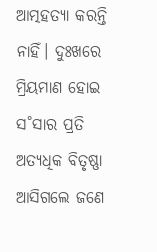ଆତ୍ମହତ୍ୟା କରନ୍ତି ନାହିଁ। ଦୁଃଖରେ ମ୍ରିୟମାଣ ହୋଇ ସ˚ସାର ପ୍ରତି ଅତ୍ୟଧିକ ବିତୃଷ୍ଣା ଆସିଗଲେ ଜଣେ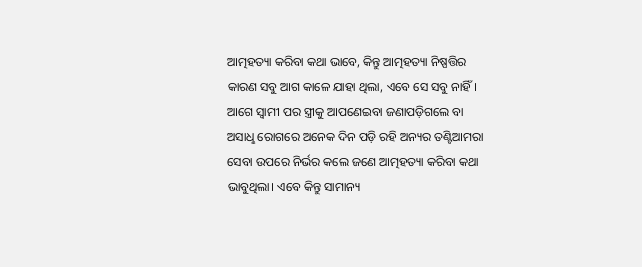ଆତ୍ମହତ୍ୟା କରିବା କଥା ଭାବେ, କିନ୍ତୁ ଆତ୍ମହତ୍ୟା ନିଷ୍ପତ୍ତିର କାରଣ ସବୁ ଆଗ କାଳେ ଯାହା ଥିଲା, ଏବେ ସେ ସବୁ ନାହିଁ। ଆଗେ ସ୍ବାମୀ ପର ସ୍ତ୍ରୀକୁ ଆପଣେଇବା ଜଣାପଡ଼ିଗଲେ ବା ଅସାଧୢ ରୋଗରେ ଅନେକ ଦିନ ପଡ଼ି ରହି ଅନ୍ୟର ତଣ୍ଟିଆମରା ସେବା ଉପରେ ନିର୍ଭର କଲେ ଜଣେ ଆତ୍ମହତ୍ୟା କରିବା କଥା ଭାବୁଥିଲା। ଏବେ କିନ୍ତୁ ସାମାନ୍ୟ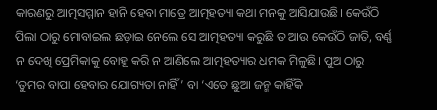କାରଣରୁ ଆତ୍ମସମ୍ମାନ ହାନି ହେବା ମାତ୍ରେ ଆତ୍ମହତ୍ୟା କଥା ମନକୁ ଆସିଯାଉଛି। କେଉଁଠି ପିଲା ଠାରୁ ମୋବାଇଲ ଛଡ଼ାଇ ନେଲେ ସେ ଆତ୍ମହତ୍ୟା କରୁଛି ତ ଆଉ କେଉଁଠି ଜାତି, ବର୍ଣ୍ଣ ନ ଦେଖି ପ୍ରେମିକାକୁ ବୋହୂ କରି ନ ଆଣିଲେ ଆତ୍ମହତ୍ୟାର ଧମକ ମିଳୁଛି। ପୁଅ ଠାରୁ ‘ତୁମର ବାପା ହେବାର ଯୋଗ୍ୟତା ନାହିଁ’ ବା ‘ଏତେ ଛୁଆ ଜନ୍ମ କାହିଁକି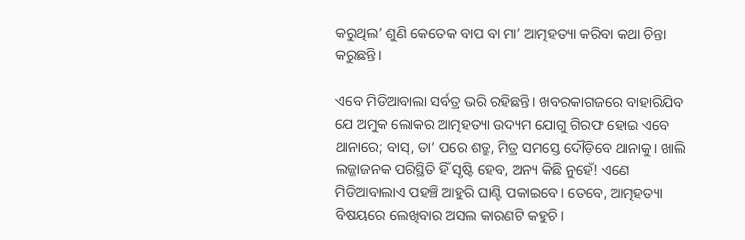କରୁଥିଲ’ ଶୁଣି କେତେକ ବାପ ବା ମା’ ଆତ୍ମହତ୍ୟା କରିବା କଥା ଚିନ୍ତା କରୁଛନ୍ତି।

ଏବେ ମିଡିଆବାଲା ସର୍ବତ୍ର ଭରି ରହିଛନ୍ତି। ଖବରକାଗଜରେ ବାହାରିଯିବ ଯେ ଅମୁକ ଲୋକର ଆତ୍ମହତ୍ୟା ଉଦ୍ୟମ ଯୋଗୁ ଗିରଫ ହୋଇ ଏବେ ଥାନାରେ; ବାସ୍‌, ତା’ ପରେ ଶତ୍ରୁ, ମିତ୍ର ସମସ୍ତେ ଦୌଡ଼ିବେ ଥାନାକୁ। ଖାଲି ଲଜ୍ଜାଜନକ ପରିସ୍ଥିତି ହିଁ ସୃଷ୍ଟି ହେବ, ଅନ୍ୟ କିଛି ନୁହେଁ! ଏଣେ ମିଡିଆବାଲାଏ ପହଞ୍ଚି ଆହୁରି ଘାଣ୍ଟି ପକାଇବେ। ତେବେ, ଆତ୍ମହତ୍ୟା ବିଷୟରେ ଲେଖିବାର ଅସଲ କାରଣଟି କହୁଚି।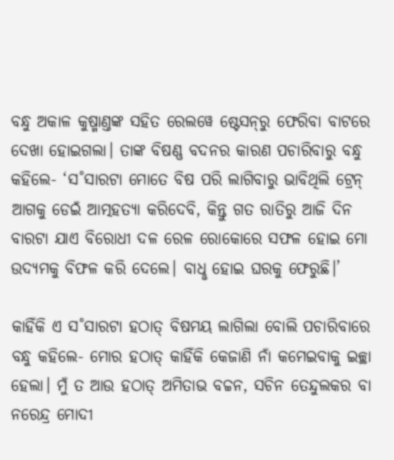ବନ୍ଧୁ ଅକାଳ କୁଷ୍ମାଣ୍ତଙ୍କ ସହିତ ରେଲୱେ ଷ୍ଟେସନ୍‌ରୁ ଫେରିବା ବାଟରେ ଦେଖା ହୋଇଗଲା। ତାଙ୍କ ବିଷଣ୍ଣ ବଦନର କାରଣ ପଚାରିବାରୁ ବନ୍ଧୁ କହିଲେ- ‘ସ˚ସାରଟା ମୋତେ ବିଷ ପରି ଲାଗିବାରୁ ଭାବିଥିଲି ଟ୍ରେନ୍‌ ଆଗକୁ ଡେଇଁ ଆତ୍ମହତ୍ୟା କରିଦେବି, କିନ୍ତୁ ଗତ ରାତିରୁ ଆଜି ଦିନ ବାରଟା ଯାଏ ବିରୋଧୀ ଦଳ ରେଳ ରୋକୋରେ ସଫଳ ହୋଇ ମୋ ଉଦ୍ୟମକୁ ବିଫଳ କରି ଦେଲେ। ବାଧୢ ହୋଇ ଘରକୁ ଫେରୁଛି।’

କାହିଁକି ଏ ସ˚ସାରଟା ହଠାତ୍‌ ବିଷମୟ ଲାଗିଲା ବୋଲି ପଚାରିବାରେ ବନ୍ଧୁ କହିଲେ- ମୋର ହଠାତ୍‌ କାହିଁକି କେଜାଣି ନାଁ କମେଇବାକୁ ଇଚ୍ଛା ହେଲା। ମୁଁ ତ ଆଉ ହଠାତ୍‌ ଅମିତାଭ ବଚ୍ଚନ, ସଚିନ ତେନ୍ଦୁଲକର ବା ନରେନ୍ଦ୍ର ମୋଦୀ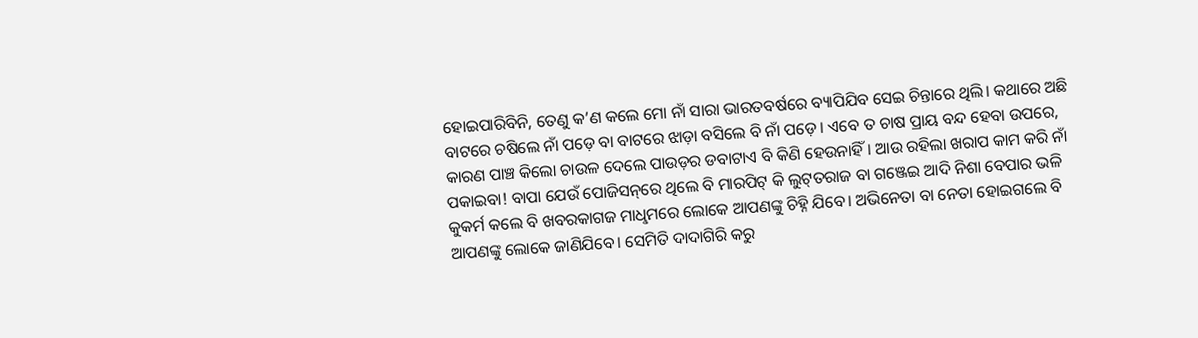ହୋଇପାରିବିନି, ତେଣୁ କ’ଣ କଲେ ମୋ ନାଁ ସାରା ଭାରତବର୍ଷରେ ବ୍ୟାପିଯିବ ସେଇ ଚିନ୍ତାରେ ଥିଲି। କଥାରେ ଅଛି ବାଟରେ ଚଷିଲେ ନାଁ ପଡ଼େ ବା ବାଟରେ ଝାଡ଼ା ବସିଲେ ବି ନାଁ ପଡ଼େ। ଏବେ ତ ଚାଷ ପ୍ରାୟ ବନ୍ଦ ହେବା ଉପରେ, କାରଣ ପାଞ୍ଚ କିଲୋ ଚାଉଳ ଦେଲେ ପାଉଡ଼ର ଡବାଟାଏ ବି କିଣି ହେଉନାହିଁ। ଆଉ ରହିଲା ଖରାପ କାମ କରି ନାଁ ପକାଇବା! ବାପା ଯେଉଁ ପୋଜିସନ୍‌ରେ ଥିଲେ ବି ମାରପିଟ୍‌ କି ଲୁଟ୍‌ତରାଜ ବା ଗଞ୍ଜେଇ ଆଦି ନିଶା ବେପାର ଭଳି କୁକର୍ମ କଲେ ବି ଖବରକାଗଜ ମାଧୢମରେ ଲୋକେ ଆପଣଙ୍କୁ ଚିହ୍ନି ଯିବେ। ଅଭିନେତା ବା ନେତା ହୋଇଗଲେ ବି ଆପଣଙ୍କୁ ଲୋକେ ଜାଣିଯିବେ। ସେମିତି ଦାଦାଗିରି କରୁ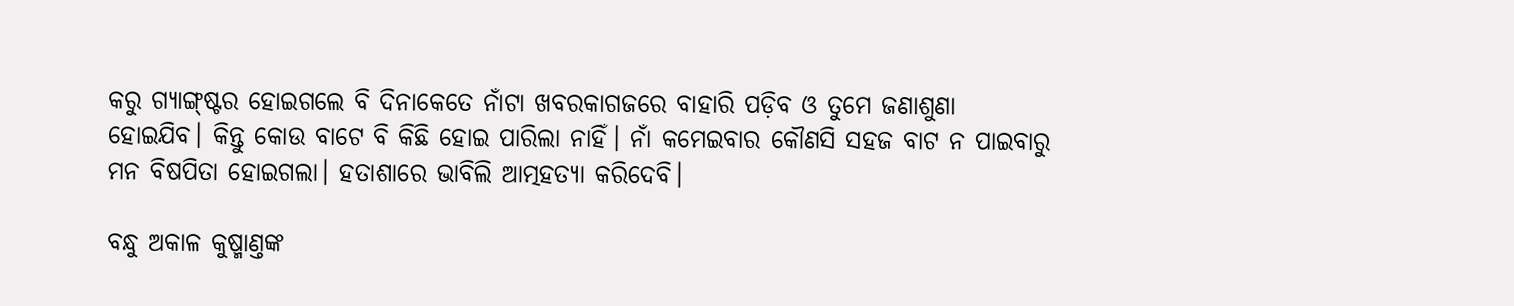କରୁ ଗ୍ୟାଙ୍ଗ୍‌ଷ୍ଟର ହୋଇଗଲେ ବି ଦିନାକେତେ ନାଁଟା ଖବରକାଗଜରେ ବାହାରି ପଡ଼ିବ ଓ ତୁମେ ଜଣାଶୁଣା ହୋଇଯିବ। କିନ୍ତୁ କୋଉ ବାଟେ ବି କିଛି ହୋଇ ପାରିଲା ନାହିଁ। ନାଁ କମେଇବାର କୌଣସି ସହଜ ବାଟ ନ ପାଇବାରୁ ମନ ବିଷପିତା ହୋଇଗଲା। ହତାଶାରେ ଭାବିଲି ଆତ୍ମହତ୍ୟା କରିଦେବି।

ବନ୍ଧୁ ଅକାଳ କୁଷ୍ମାଣ୍ତଙ୍କ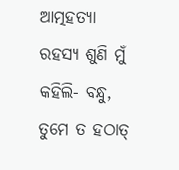ଆତ୍ମହତ୍ୟା ରହସ୍ୟ ଶୁଣି ମୁଁ କହିଲି- ବନ୍ଧୁ, ତୁମେ ତ ହଠାତ୍‌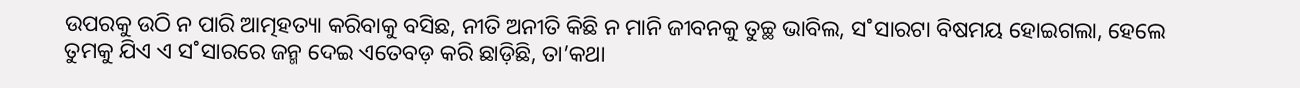ଉପରକୁ ଉଠି ନ ପାରି ଆତ୍ମହତ୍ୟା କରିବାକୁ ବସିଛ, ନୀତି ଅନୀତି କିଛି ନ ମାନି ଜୀବନକୁ ତୁଚ୍ଛ ଭାବିଲ, ସ˚ସାରଟା ବିଷମୟ ହୋଇଗଲା, ହେଲେ ତୁମକୁ ଯିଏ ଏ ସ˚ସାରରେ ଜନ୍ମ ଦେଇ ଏତେବଡ଼ କରି ଛାଡ଼ିଛି, ତା’କଥା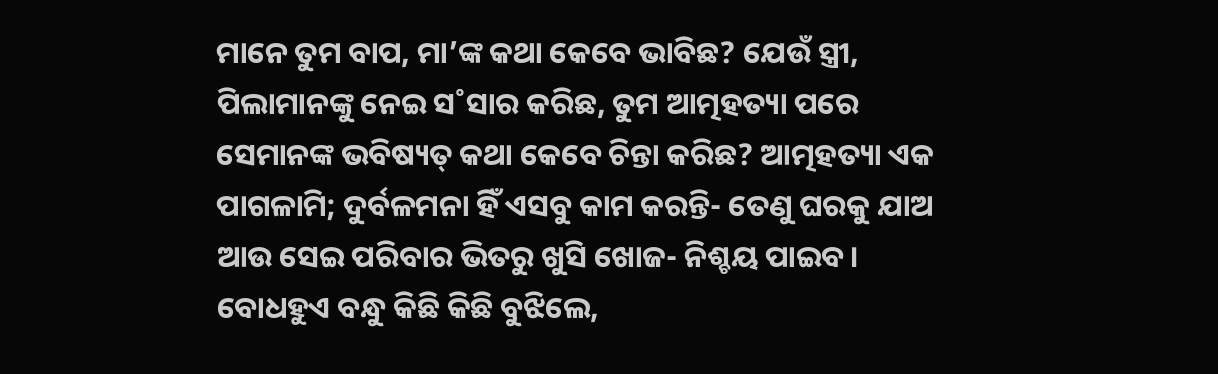ମାନେ ତୁମ ବାପ, ମା’ଙ୍କ କଥା କେବେ ଭାବିଛ? ଯେଉଁ ସ୍ତ୍ରୀ, ପିଲାମାନଙ୍କୁ ନେଇ ସ˚ସାର କରିଛ, ତୁମ ଆତ୍ମହତ୍ୟା ପରେ ସେମାନଙ୍କ ଭବିଷ୍ୟତ୍‌ କଥା କେବେ ଚିନ୍ତା କରିଛ? ଆତ୍ମହତ୍ୟା ଏକ ପାଗଳାମି; ଦୁର୍ବଳମନା ହିଁ ଏସବୁ କାମ କରନ୍ତି- ତେଣୁ ଘରକୁ ଯାଅ ଆଉ ସେଇ ପରିବାର ଭିତରୁ ଖୁସି ଖୋଜ- ନିଶ୍ଚୟ ପାଇବ। ବୋଧହୁଏ ବନ୍ଧୁ କିଛି କିଛି ବୁଝିଲେ,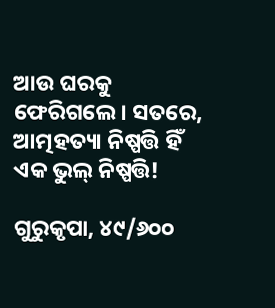ଆଉ ଘରକୁ ଫେରିଗଲେ। ସତରେ, ଆତ୍ମହତ୍ୟା ନିଷ୍ପତ୍ତି ହିଁ ଏକ ଭୁଲ୍‌ ନିଷ୍ପତ୍ତି!

ଗୁରୁକୃପା, ୪୯/୬୦୦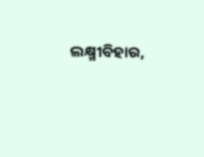ଲକ୍ଷ୍ମୀବିହାର,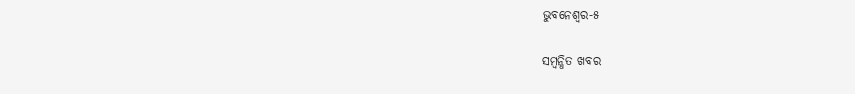ଭୁବନେଶ୍ବର-୫

ସମ୍ବନ୍ଧିତ ଖବର